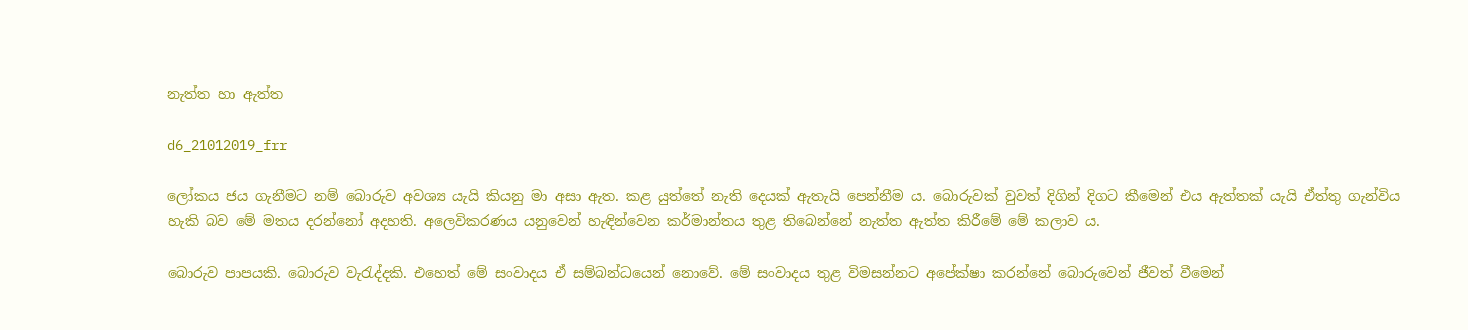නැත්ත හා ඇත්ත

d6_21012019_frr

ලෝකය ජය ගැනීමට නම් බොරුව අවශ්‍ය යැයි කියනු මා අසා ඇත. කළ යුත්තේ නැති දෙයක් ඇතැයි පෙන්නීම ය. බොරුවක් වුවත් දිගින් දිගට කීමෙන් එය ඇත්තක් යැයි ඒත්තු ගැන්විය හැකි බව මේ මතය දරන්නෝ අදහති. අලෙවිකරණය යනුවෙන් හැඳින්වෙන කර්මාන්තය තුළ තිබෙන්නේ නැත්ත ඇත්ත කිරීමේ මේ කලාව ය.

බොරුව පාපයකි. බොරුව වැරැද්දකි. එහෙත් මේ සංවාදය ඒ සම්බන්ධයෙන් නොවේ. මේ සංවාදය තුළ විමසන්නට අපේක්ෂා කරන්නේ බොරුවෙන් ජීවත් වීමෙන්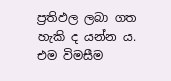ප්‍රතිඵල ලබා ගත හැකි ද යන්න ය. එම විමසීම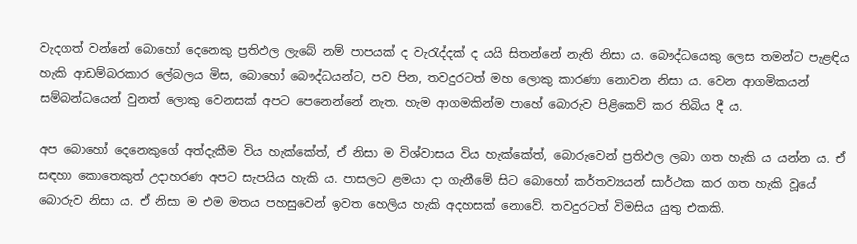වැදගත් වන්නේ බොහෝ දෙනෙකු ප්‍රතිඵල ලැබේ නම් පාපයක් ද වැරැද්දක් ද යයි සිතන්නේ නැති නිසා ය. බෞද්ධයෙකු ලෙස තමන්ට පැළඳිය හැකි ආඩම්බරකාර ලේබලය මිස, බොහෝ බෞද්ධයන්ට, පව පින, තවදුරටත් මහ ලොකු කාරණා නොවන නිසා ය. වෙන ආගමිකයන් සම්බන්ධයෙන් වුනත් ලොකු වෙනසක් අපට පෙනෙන්නේ නැත. හැම ආගමකින්ම පාහේ බොරුව පිළිකෙව් කර තිබිය දී ය.

අප බොහෝ දෙනෙකුගේ අත්දැකීම විය හැක්කේත්, ඒ නිසා ම විශ්වාසය විය හැක්කේත්, බොරුවෙන් ප්‍රතිඵල ලබා ගත හැකි ය යන්න ය. ඒ සඳහා කොතෙකුත් උදාහරණ අපට සැපයිය හැකි ය. පාසලට ළමයා දා ගැනීමේ සිට බොහෝ කර්තව්‍යයන් සාර්ථක කර ගත හැකි වූයේ බොරුව නිසා ය. ඒ නිසා ම එම මතය පහසුවෙන් ඉවත හෙලිය හැකි අදහසක් නොවේ. තවදුරටත් විමසිය යුතු එකකි.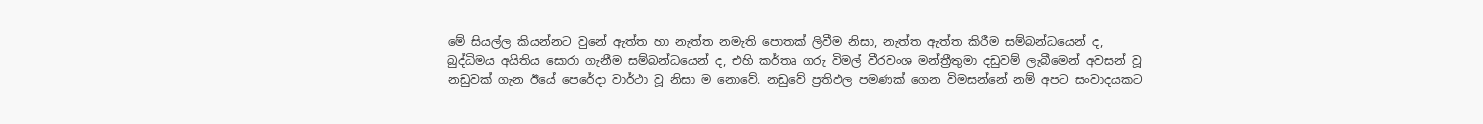මේ සියල්ල කියන්නට වුනේ ඇත්ත හා නැත්ත නමැති පොතක් ලිවීම නිසා, නැත්ත ඇත්ත කිරීම සම්බන්ධයෙන් ද, බුද්ධිමය අයිතිය සොරා ගැනීම සම්බන්ධයෙන් ද, එහි කර්තෘ ගරු විමල් වීරවංශ මන්ත්‍රීතුමා දඩුවම් ලැබීමෙන් අවසන් වූ නඩුවක් ගැන ඊයේ පෙරේදා වාර්ථා වූ නිසා ම නොවේ. නඩුවේ ප්‍රතිඵල පමණක් ගෙන විමසන්නේ නම් අපට සංවාදයකට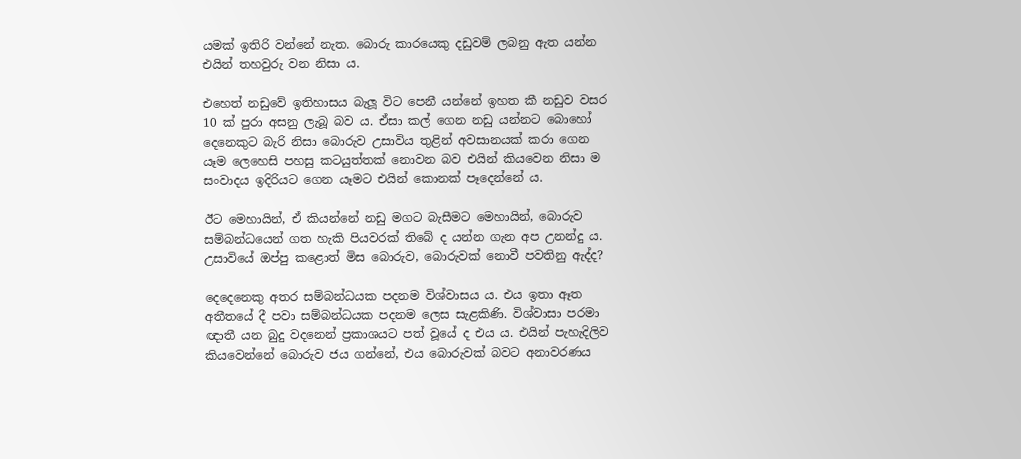යමක් ඉතිරි වන්නේ නැත. බොරු කාරයෙකු දඩුවම් ලබනු ඇත යන්න එයින් තහවුරු වන නිසා ය.

එහෙත් නඩුවේ ඉතිහාසය බැලූ විට පෙනී යන්නේ ඉහත කී නඩුව වසර 10 ක් පුරා අසනු ලැබූ බව ය. ඒසා කල් ගෙන නඩු යන්නට බොහෝ දෙනෙකුට බැරි නිසා බොරුව උසාවිය තුළින් අවසානයක් කරා ගෙන යෑම ලෙහෙසි පහසු කටයුත්තක් නොවන බව එයින් කියවෙන නිසා ම සංවාදය ඉදිරියට ගෙන යෑමට එයින් කොනක් පෑදෙන්නේ ය.

ඊට මෙහායින්, ඒ කියන්නේ නඩු මගට බැසීමට මෙහායින්, බොරුව සම්බන්ධයෙන් ගත හැකි පියවරක් තිබේ ද යන්න ගැන අප උනන්දු ය. උසාවියේ ඔප්පු කළොත් මිස බොරුව, බොරුවක් නොවී පවතිනු ඇද්ද?

දෙදෙනෙකු අතර සම්බන්ධයක පදනම විශ්වාසය ය. එය ඉතා ඈත අතීතයේ දී පවා සම්බන්ධයක පදනම ලෙස සැළකිණි. විශ්වාසා පරමා ඥාතී යන බුදු වදනෙන් ප්‍රකාශයට පත් වූයේ ද එය ය. එයින් පැහැදිලිව කියවෙන්නේ බොරුව ජය ගන්නේ, එය බොරුවක් බවට අනාවරණය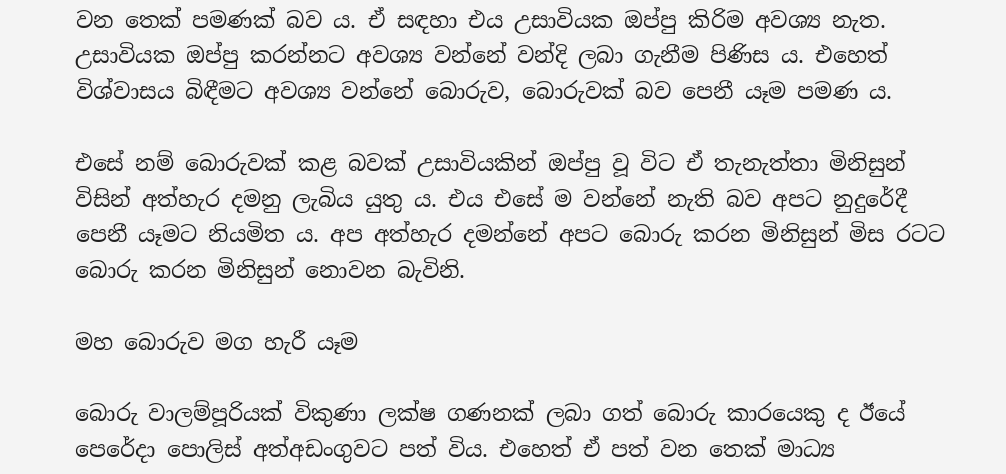වන තෙක් පමණක් බව ය. ඒ සඳහා එය උසාවියක ඔප්පු කිරිම අවශ්‍ය නැත. උසාවියක ඔප්පු කරන්නට අවශ්‍ය වන්නේ වන්දි ලබා ගැනීම පිණිස ය. එහෙත් විශ්වාසය බිඳීමට අවශ්‍ය වන්නේ බොරුව, බොරුවක් බව පෙනී යෑම පමණ ය.

එසේ නම් බොරුවක් කළ බවක් උසාවියකින් ඔප්පු වූ විට ඒ තැනැත්තා මිනිසුන් විසින් අත්හැර දමනු ලැබිය යුතු ය. එය එසේ ම වන්නේ නැති බව අපට නුදුරේදී පෙනී යෑමට නියමිත ය. අප අත්හැර දමන්නේ අපට බොරු කරන මිනිසුන් මිස රටට බොරු කරන මිනිසුන් නොවන බැවිනි.

මහ බොරුව මග හැරී යෑම

බොරු වාලම්පූරියක් විකුණා ලක්ෂ ගණනක් ලබා ගත් බොරු කාරයෙකු ද ඊයේ පෙරේදා පොලිස් අත්අඩංගුවට පත් විය. එහෙත් ඒ පත් වන තෙක් මාධ්‍ය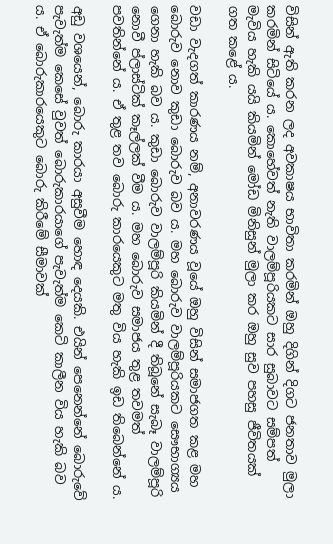විසින් ඇති කරන ලද අවකාෂය භාවිතා කරමින් ඔහු දිගින් දිගට ජනතාව මුලා කරමින් සිටියේ ය. කොහේවත් නැති වාලම්පූරියකට සාර සුබාවට සම්පත් මැවිය හැකි යයි කියමින් මෝඩ මිනිසුන් මුලා කර ඔහු සුව පහසු ජීවිතයක් ගත කළේ ය.

වඩා වැදගත් කාරණය නම්, අනාවරණය වූයේ ඔහු විසින් සමාජගත කළ මහ බොරුව නොව කුඩා බොරුව බව ය. මහ බොරුව වාලම්පූරියකට සෞභාග්‍යය ගෙනා හැකි බව ය. කුඩා බොරුව වාලම්පූරි කියමින් දී තිබූනේ සැබෑ වාලම්පූරි නොවී ප්ලාස්ටික් කෑල්ලක් වීම ය. මහ බොරුව සමාජය තුළ තවමත් පවතින්නේ ය. ඒ තුළ තව බොරු කාරයෙකුට මතු විය හැකි ඉඩ තිබෙන්නේ ය.

අඩු වශයෙන්, බොරු කාරයා අසුවීම හොඳ දෙයකි. එයින් පෙනෙන්නේ බොරුවේ පැවැත්ම කෙසේ වුවත් බොරුකාරයාගේ පැවැත්ම කෙටි කාලීන විය හැකි බව ය. ඒ බොරුකාරයෙකුට බොරු කිරීමේ සීමාවක්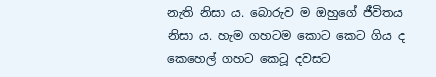නැති නිසා ය. බොරුව ම ඔහුගේ ජීවිතය නිසා ය. හැම ගහටම කොට කෙට ගිය ද කෙහෙල් ගහට කෙටූ දවසට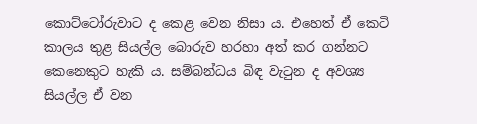කොට්ටෝරුවාට ද කෙළ වෙන නිසා ය. එහෙත් ඒ කෙටි කාලය තුළ සියල්ල බොරුව හරහා අත් කර ගන්නට කෙනෙකුට හැකි ය. සම්බන්ධය බිඳ වැටුන ද අවශ්‍ය සියල්ල ඒ වන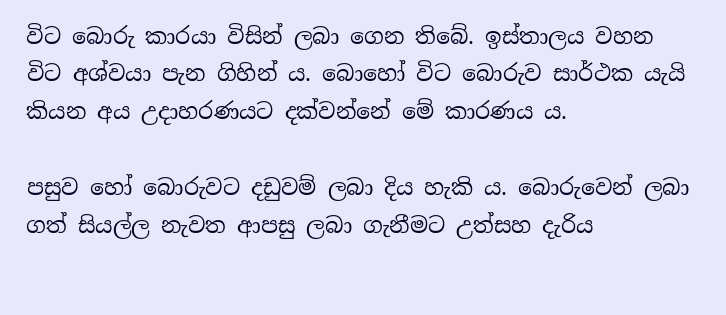විට බොරු කාරයා විසින් ලබා ගෙන තිබේ. ඉස්තාලය වහන විට අශ්වයා පැන ගිහින් ය. බොහෝ විට බොරුව සාර්ථක යැයි කියන අය උදාහරණයට දක්වන්නේ මේ කාරණය ය.

පසුව හෝ බොරුවට දඩුවම් ලබා දිය හැකි ය. බොරුවෙන් ලබා ගත් සියල්ල නැවත ආපසු ලබා ගැනීමට උත්සහ දැරිය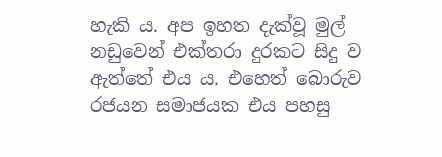හැකි ය. අප ඉහත දැක්වූ මුල් නඩුවෙන් එක්තරා දුරකට සිදු ව ඇත්තේ එය ය. එහෙත් බොරුව රජයන සමාජයක එය පහසු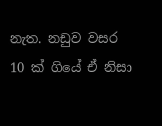නැත. නඩුව වසර 10 ක් ගියේ ඒ නිසා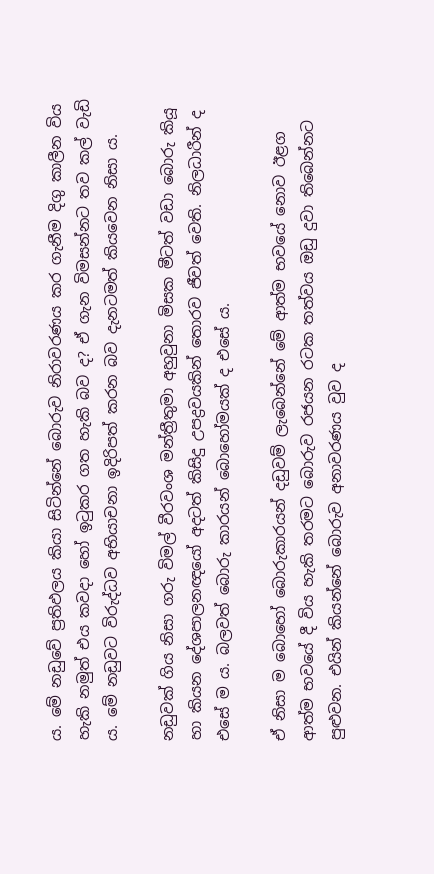ය. මේ නඩුවේ ප්‍රතිඵලය කියා සිටින්නේ බොරුව නිරාවරණය කර ගැනීම දිගු කාලීන විය හැකි නමුත් එය කවදා හෝ ඉටුකර ගත හැකි බව ද? ඒ ගැන විමසන්නට තව කල් වැඩි ය. මේ නඩුවට විරුද්ධව අභියාචනා ඉදිරිපත් කරන බව දැනටමත් කියවෙන නිසා ය.

නඩුවක් ගිය නිසා ගරු විමල් වීරවංශ මන්ත්‍රීතුමා අහුවුනා මිසක මීටත් වඩා බොරු කියූ හා කියන දේශපාලනඥයෝ අදටත් කිසිදු උපද්‍රවයකින් තොරව ජීවත් වෙති. නිලධාරීන් ද එසේ ම ය. බලවත් බොරු කාරයන් බොහෝමයක් ද එසේ ය.

ඒ නිසා ම බොහෝ බොරුකාරයන් දඩුවම් ලැබෙන්නේ මේ ආත්ම භවයේ නොව ඊළග ආත්ම භවයේ දී විය හැකි තරමට බොරුව රජයන රටක තත්වය ඔඩු දුවා තිබෙන්නට පුළුවන. එයින් කියන්නේ බොරුව අනාවරණය වුව ද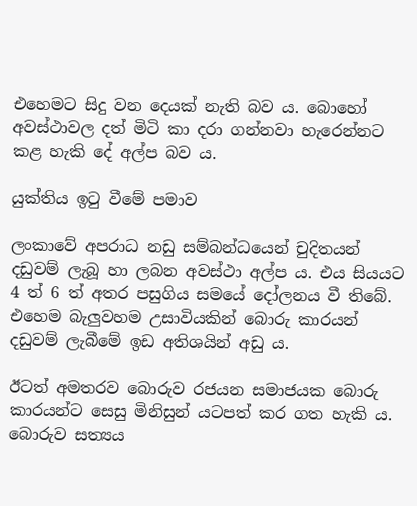එහෙමට සිදු වන දෙයක් නැති බව ය. බොහෝ අවස්ථාවල දත් මිටි කා දරා ගන්නවා හැරෙන්නට කළ හැකි දේ අල්ප බව ය.

යුක්තිය ඉටු වීමේ පමාව

ලංකාවේ අපරාධ නඩු සම්බන්ධයෙන් චුදිතයන් දඩුවම් ලැබූ හා ලබන අවස්ථා අල්ප ය. එය සියයට 4 ත් 6 ත් අතර පසුගිය සමයේ දෝලනය වී තිබේ. එහෙම බැලුවහම උසාවියකින් බොරු කාරයන් දඩුවම් ලැබීමේ ඉඩ අතිශයින් අඩු ය.

ඊටත් අමතරව බොරුව රජයන සමාජයක බොරු කාරයන්ට සෙසු මිනිසුන් යටපත් කර ගත හැකි ය. බොරුව සත්‍යය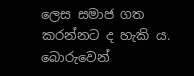ලෙස සමාජ ගත කරන්නට ද හැකි ය. බොරුවෙන්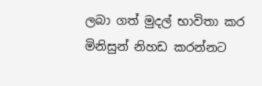ලබා ගත් මුදල් භාවිතා කර මිනිසුන් නිහඩ කරන්නට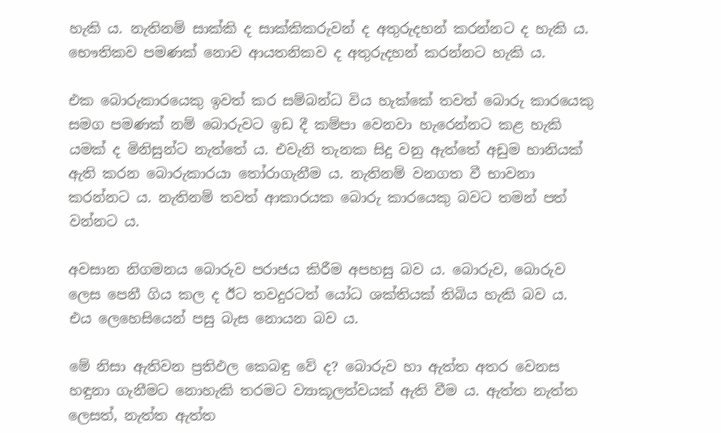හැකි ය. නැතිනම් සාක්කි ද සාක්කිකරුවන් ද අතුරුදහන් කරන්නට ද හැකි ය. භෞතිකව පමණක් නොව ආයතනිකව ද අතුරුදහන් කරන්නට හැකි ය.

එක බොරුකාරයෙකු ඉවත් කර සම්බන්ධ විය හැක්කේ තවත් බොරු කාරයෙකු සමග පමණක් නම් බොරුවට ඉඩ දී කම්පා වෙනවා හැරෙන්නට කළ හැකි යමක් ද මිනිසුන්ට නැත්තේ ය. එවැනි තැනක සිදු වනු ඇත්තේ අඩුම හානියක් ඇති කරන බොරුකාරයා තෝරාගැනීම ය. නැතිනම් වනගත වී භාවනා කරන්නට ය. නැතිනම් තවත් ආකාරයක බොරු කාරයෙකු බවට තමන් පත් වන්නට ය.

අවසාන නිගමනය බොරුව පරාජය කිරීම අපහසු බව ය. බොරුව, බොරුව ලෙස පෙනී ගිය කල ද ඊට තවදුරටත් යෝධ ශක්තියක් තිබිය හැකි බව ය. එය ලෙහෙසියෙන් පසු බැස නොයන බව ය.

මේ නිසා ඇතිවන ප්‍රතිඵල කෙබඳු වේ ද? බොරුව හා ඇත්ත අතර වෙනස හඳුනා ගැනීමට නොහැකි තරමට ව්‍යාකූලත්වයක් ඇති වීම ය. ඇත්ත නැත්ත ලෙසත්, නැත්ත ඇත්ත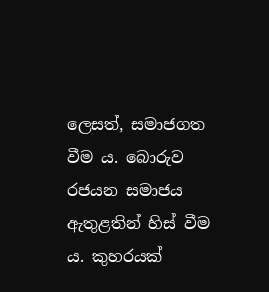ලෙසත්, සමාජගත වීම ය. බොරුව රජයන සමාජය ඇතුළතින් හිස් වීම ය. කුහරයක්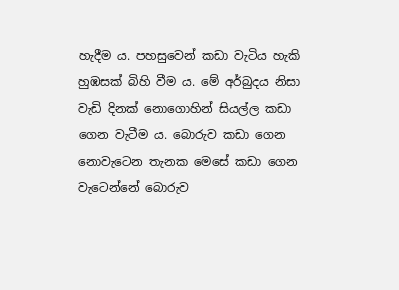හැදීම ය. පහසුවෙන් කඩා වැටිය හැකි හුඹසක් බිහි වීම ය. මේ අර්බුදය නිසා වැඩි දිනක් නොගොහින් සියල්ල කඩා ගෙන වැටීම ය. බොරුව කඩා ගෙන නොවැටෙන තැනක මෙසේ කඩා ගෙන වැටෙන්නේ බොරුව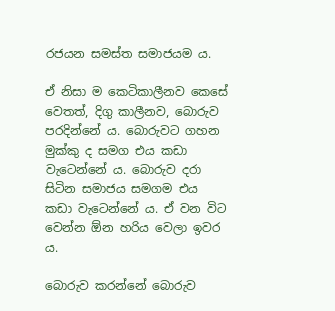රජයන සමස්ත සමාජයම ය.

ඒ නිසා ම කෙටිකාලීනව කෙසේ වෙතත්, දිගු කාලීනව, බොරුව පරදින්නේ ය. බොරුවට ගහන මුක්කු ද සමග එය කඩා වැටෙන්නේ ය. බොරුව දරා සිටින සමාජය සමගම එය කඩා වැටෙන්නේ ය. ඒ වන විට වෙන්න ඕන හරිය වෙලා ඉවර ය.

බොරුව කරන්නේ බොරුව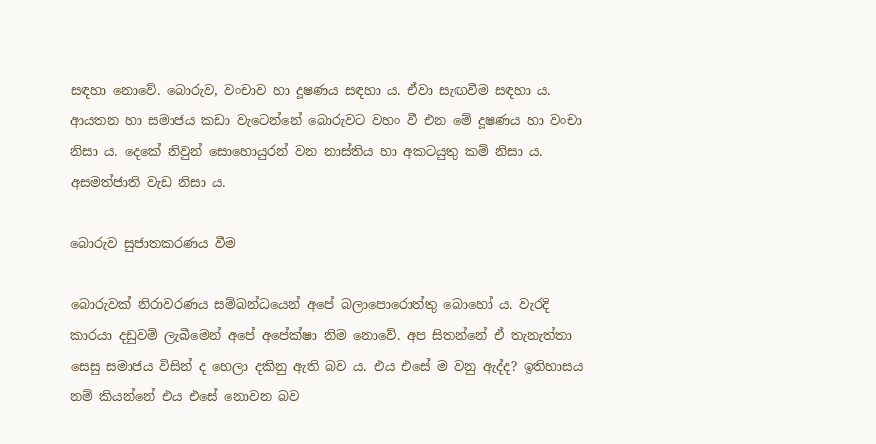සඳහා නොවේ. බොරුව, වංචාව හා දූෂණය සඳහා ය. ඒවා සැඟවීම සඳහා ය. ආයතන හා සමාජය කඩා වැටෙන්නේ බොරුවට වහං වී එන මේ දූෂණය හා වංචා නිසා ය. දෙකේ නිවුන් සොහොයුරන් වන නාස්තිය හා අකටයුතු කම් නිසා ය. අසමත්ජාති වැඩ නිසා ය.

බොරුව සුජාතකරණය වීම

බොරුවක් නිරාවරණය සම්බන්ධයෙන් අපේ බලාපොරොත්තු බොහෝ ය. වැරදි කාරයා දඩුවම් ලැබීමෙන් අපේ අපේක්ෂා නිම නොවේ. අප සිතන්නේ ඒ තැනැත්තා සෙසු සමාජය විසින් ද හෙලා දකිනු ඇති බව ය. එය එසේ ම වනු ඇද්ද? ඉතිහාසය නම් කියන්නේ එය එසේ නොවන බව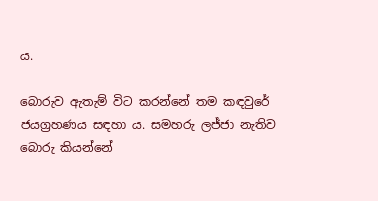ය.

බොරුව ඇතැම් විට කරන්නේ තම කඳවුරේ ජයග්‍රහණය සඳහා ය. සමහරු ලජ්ජා නැතිව බොරු කියන්නේ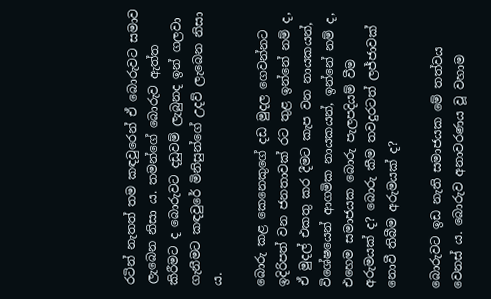රටින් නැතත් තම කඳවුරෙන් ඒ බොරුවට සමාව ලැබෙන නිසා ය. තමන්ගේ බොරුව ඇත්ත කිරීමට ද බොරුවට දඩුවම් ලැබුනද ඉන් ගලවා ගැනීමට කඳවුරේ මිනිසුන්ගේ උදව් ලැබෙන නිසා ය.

බොරු කළ කෙනෙකුගේ දඩ මුදල ගෙවන්නට ඉදිරිපත් වන ජනතාවක් රට තුළ ඉන්නේ නම් ද, ඒ මුදල් එකතු කර දීමට කැප වන නායකයන්, විශේෂයෙන් ආගමික නායකයන්, ඉන්නේ නම් ද, එහෙම සමාජයක බොරු පැලපදියම් වීම අරුමයක් ද? බොරු කීම තවදුරටත් ලජ්ජාවක් නොවී තිබීම අරුමයක් ද?

බොරුවට ඉඩ නැති සමාජයක මේ තත්වය වෙනස් ය. බොරුව අනාවරණය වූ වහාම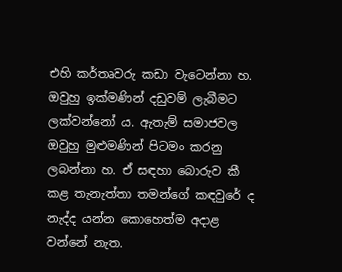එහි කර්තෘවරු කඩා වැටෙන්නා හ. ඔවුහු ඉක්මණින් දඩුවම් ලැබීමට ලක්වන්නෝ ය. ඇතැම් සමාජවල ඔවුහු මුළුමණින් පිටමං කරනු ලබන්නා හ. ඒ සඳහා බොරුව කී කළ තැනැත්තා තමන්ගේ කඳවුරේ ද නැද්ද යන්න කොහෙත්ම අදාළ වන්නේ නැත.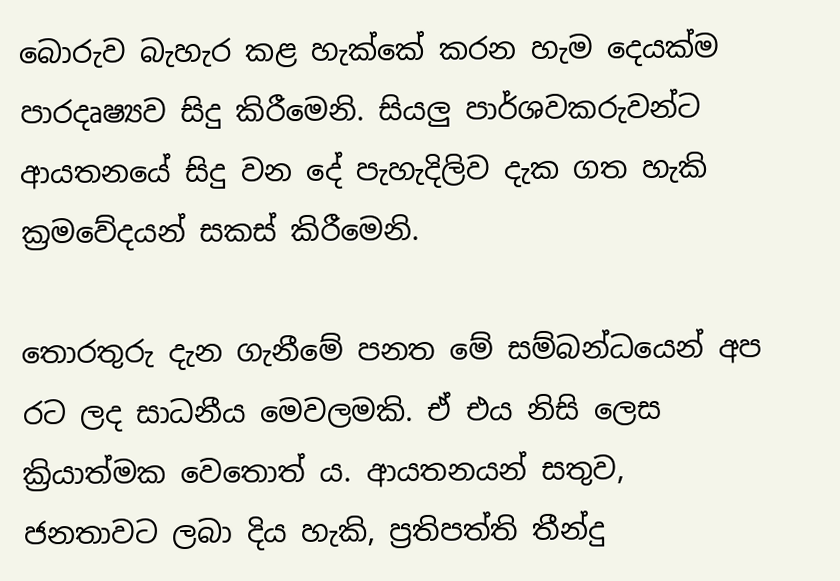බොරුව බැහැර කළ හැක්කේ කරන හැම දෙයක්ම පාරදෘෂ්‍යව සිදු කිරීමෙනි. සියලු පාර්ශවකරුවන්ට ආයතනයේ සිදු වන දේ පැහැදිලිව දැක ගත හැකි ක්‍රමවේදයන් සකස් කිරීමෙනි.

තොරතුරු දැන ගැනීමේ පනත මේ සම්බන්ධයෙන් අප රට ලද සාධනීය මෙවලමකි. ඒ එය නිසි ලෙස ක්‍රියාත්මක වෙතොත් ය. ආයතනයන් සතුව, ජනතාවට ලබා දිය හැකි, ප්‍රතිපත්ති තීන්දු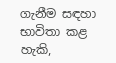ගැනීම සඳහා භාවිතා කළ හැකි,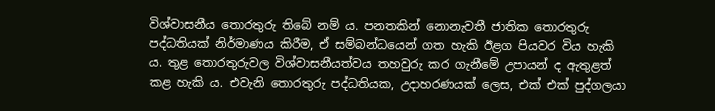විශ්වාසනීය තොරතුරු තිබේ නම් ය. පනතකින් නොනැවතී ජාතික තොරතුරු පද්ධතියක් නිර්මාණය කිරීම, ඒ සම්බන්ධයෙන් ගත හැකි ඊළග පියවර විය හැකි ය. තුළ තොරතුරුවල විශ්වාසනීයත්වය තහවුරු කර ගැනීමේ උපායන් ද ඇතුළත් කළ හැකි ය. එවැනි තොරතුරු පද්ධතියක, උදාහරණයක් ලෙස, එක් එක් පුද්ගලයා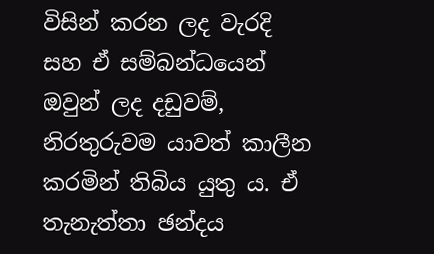විසින් කරන ලද වැරදි සහ ඒ සම්බන්ධයෙන් ඔවුන් ලද දඩුවම්, නිරතුරුවම යාවත් කාලීන කරමින් තිබිය යුතු ය. ඒ තැනැත්තා ඡන්දය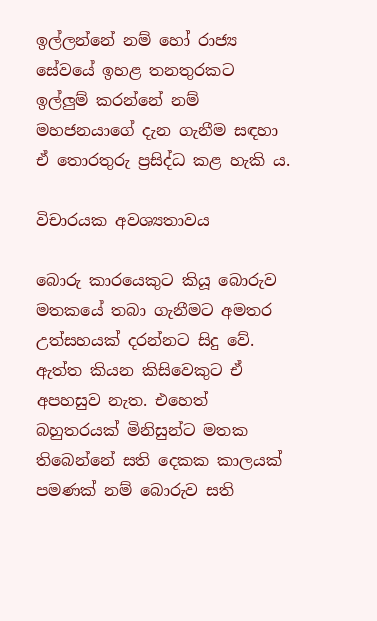ඉල්ලන්නේ නම් හෝ රාජ්‍ය සේවයේ ඉහළ තනතුරකට ඉල්ලුම් කරන්නේ නම් මහජනයාගේ දැන ගැනීම සඳහා ඒ තොරතුරු ප්‍රසිද්ධ කළ හැකි ය.

විචාරයක අවශ්‍යතාවය

බොරු කාරයෙකුට කියූ බොරුව මතකයේ තබා ගැනීමට අමතර උත්සහයක් දරන්නට සිදු වේ. ඇත්ත කියන කිසිවෙකුට ඒ අපහසුව නැත. එහෙත් බහුතරයක් මිනිසුන්ට මතක තිබෙන්නේ සති දෙකක කාලයක් පමණක් නම් බොරුව සති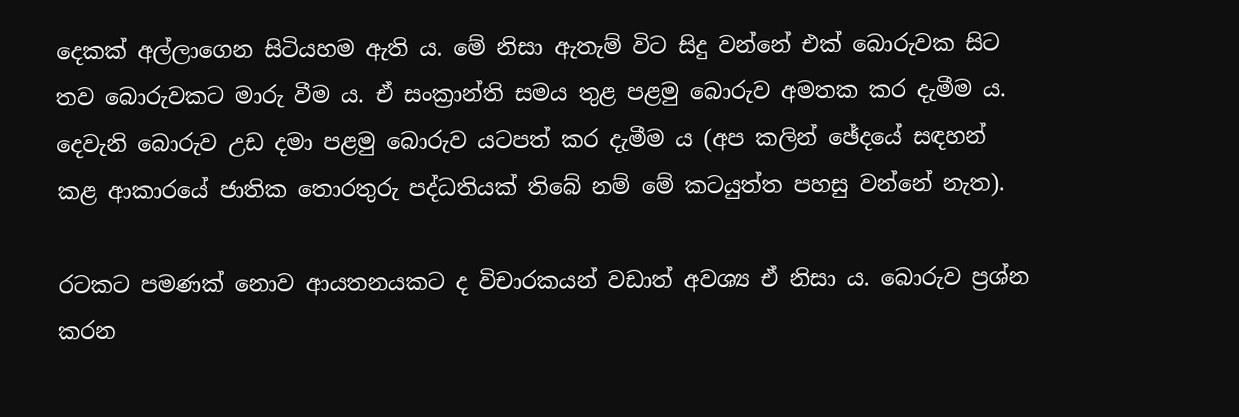දෙකක් අල්ලාගෙන සිටියහම ඇති ය. මේ නිසා ඇතැම් විට සිදු වන්නේ එක් බොරුවක සිට තව බොරුවකට මාරු වීම ය. ඒ සංක්‍රාන්ති සමය තුළ පළමු බොරුව අමතක කර දැමීම ය. දෙවැනි බොරුව උඩ දමා පළමු බොරුව යටපත් කර දැමීම ය (අප කලින් ඡේදයේ සඳහන් කළ ආකාරයේ ජාතික තොරතුරු පද්ධතියක් තිබේ නම් මේ කටයුත්ත පහසු වන්නේ නැත).

රටකට පමණක් නොව ආයතනයකට ද විචාරකයන් වඩාත් අවශ්‍ය ඒ නිසා ය. බොරුව ප්‍රශ්න කරන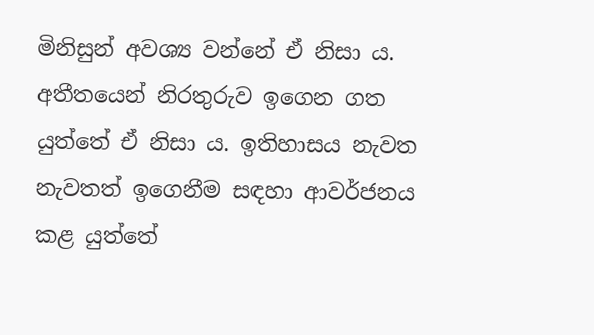මිනිසුන් අවශ්‍ය වන්නේ ඒ නිසා ය. අතීතයෙන් නිරතුරුව ඉගෙන ගත යුත්තේ ඒ නිසා ය. ඉතිහාසය නැවත නැවතත් ඉගෙනීම සඳහා ආවර්ජනය කළ යුත්තේ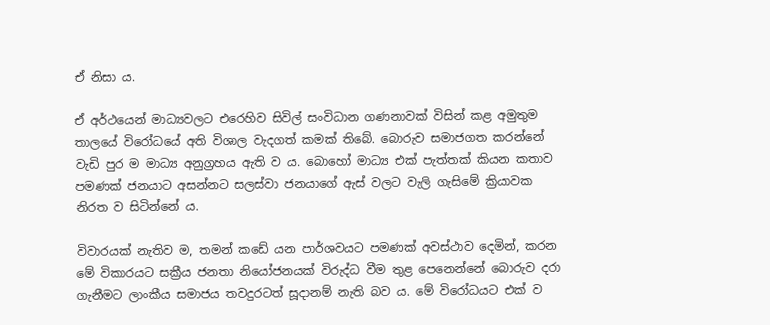ඒ නිසා ය.

ඒ අර්ථයෙන් මාධ්‍යවලට එරෙහිව සිවිල් සංවිධාන ගණනාවක් විසින් කළ අමුතුම තාලයේ විරෝධයේ අති විශාල වැදගත් කමක් තිබේ. බොරුව සමාජගත කරන්නේ වැඩි පුර ම මාධ්‍ය අනුග්‍රහය ඇති ව ය. බොහෝ මාධ්‍ය එක් පැත්තක් කියන කතාව පමණක් ජනයාට අසන්නට සලස්වා ජනයාගේ ඇස් වලට වැලි ගැසිමේ ක්‍රියාවක නිරත ව සිටින්නේ ය.

විවාරයක් නැතිව ම, තමන් කඩේ යන පාර්ශවයට පමණක් අවස්ථාව දෙමින්, කරන මේ විකාරයට සක්‍රීය ජනතා නියෝජනයක් විරුද්ධ වීම තුළ පෙනෙන්නේ බොරුව දරා ගැනීමට ලාංකීය සමාජය තවදුරටත් සූදානම් නැති බව ය. මේ විරෝධයට එක් ව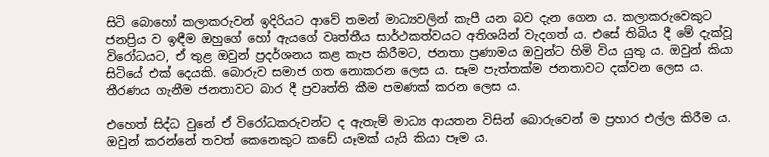සිටි බොහෝ කලාකරුවන් ඉදිරියට ආවේ තමන් මාධ්‍යවලින් කැපී යන බව දැන ගෙන ය. කලාකරුවෙකුට ජනප්‍රිය ව ඉඳීම ඔහුගේ හෝ ඇයගේ වෘත්තීය සාර්ථකත්වයට අතිශයින් වැදගත් ය. එසේ තිබිය දී මේ දැක්වූ විරෝධයට, ඒ තුළ ඔවුන් ප්‍රදර්ශනය කළ කැප කිරීමට, ජනතා ප්‍රණාමය ඔවුන්ට හිමි විය යුතු ය. ඔවුන් කියා සිටියේ එක් දෙයකි. බොරුව සමාජ ගත නොකරන ලෙස ය. සෑම පැත්තක්ම ජනතාවට දක්වන ලෙස ය. තීරණය ගැනීම ජනතාවට බාර දී ප්‍රවෘත්ති කීම පමණක් කරන ලෙස ය.

එහෙත් සිද්ධ වුනේ ඒ විරෝධකරුවන්ට ද ඇතැම් මාධ්‍ය ආයතන විසින් බොරුවෙන් ම ප්‍රහාර එල්ල කිරීම ය. ඔවුන් කරන්නේ තවත් කෙනෙකුට කඩේ යෑමක් යැයි කියා පෑම ය.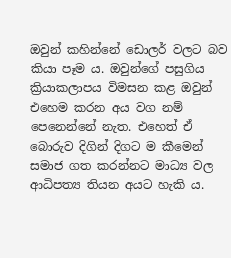ඔවුන් කහින්නේ ඩොලර් වලට බව කියා පෑම ය. ඔවුන්ගේ පසුගිය ක්‍රියාකලාපය විමසන කළ ඔවුන් එහෙම කරන අය වග නම් පෙනෙන්නේ නැත. එහෙත් ඒ බොරුව දිගින් දිගට ම කීමෙන් සමාජ ගත කරන්නට මාධ්‍ය වල ආධිපත්‍ය තියන අයට හැකි ය.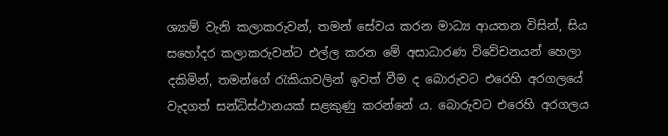ශ්‍යාම් වැනි කලාකරුවන්, තමන් සේවය කරන මාධ්‍ය ආයතන විසින්, සිය සහෝදර කලාකරුවන්ට එල්ල කරන මේ අසාධාරණ විවේචනයන් හෙලා දකිමින්, තමන්ගේ රැකියාවලින් ඉවත් වීම ද බොරුවට එරෙහි අරගලයේ වැදගත් සන්ධිස්ථානයක් සළකුණු කරන්නේ ය. බොරුවට එරෙහි අරගලය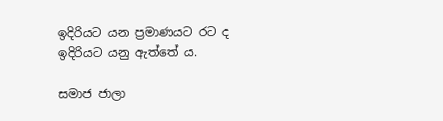ඉදිරියට යන ප්‍රමාණයට රට ද ඉදිරියට යනු ඇත්තේ ය.

සමාජ ජාලා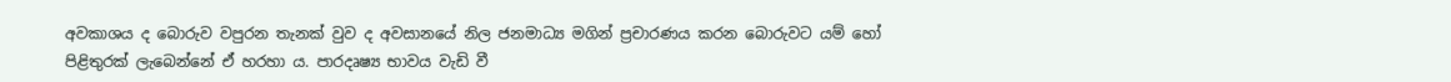අවකාශය ද බොරුව වපුරන තැනක් වුව ද අවසානයේ නිල ජනමාධ්‍ය මගින් ප්‍රචාරණය කරන බොරුවට යම් හෝ පිළිතුරක් ලැබෙන්නේ ඒ හරහා ය. පාරදෘෂ්‍ය භාවය වැඩි වී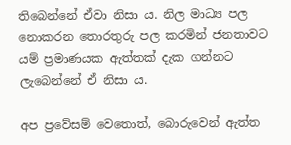තිබෙන්නේ ඒවා නිසා ය. නිල මාධ්‍ය පල නොකරන තොරතුරු පල කරමින් ජනතාවට යම් ප්‍රමාණයක ඇත්තක් දැක ගන්නට ලැබෙන්නේ ඒ නිසා ය.

අප ප්‍රවේසම් වෙතොත්, බොරුවෙන් ඇත්ත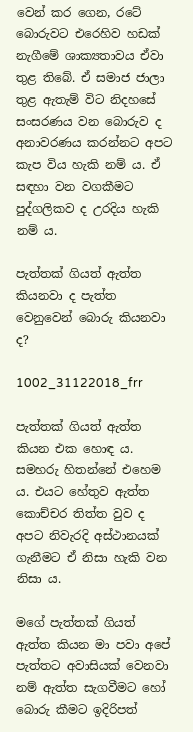වෙන් කර ගෙන, රටේ බොරුවට එරෙහිව හඩක් නැගීමේ ශාක්‍යතාවය ඒවා තුළ තිබේ. ඒ සමාජ ජාලා තුළ ඇතැම් විට නිදහසේ සංසරණය වන බොරුව ද අනාවරණය කරන්නට අපට කැප විය හැකි නම් ය. ඒ සඳහා වන වගකීමට පුද්ගලිකව ද උරදිය හැකි නම් ය.

පැත්තක් ගියත් ඇත්ත කියනවා ද පැත්ත වෙනුවෙන් බොරු කියනවා ද?

1002_31122018_frr

පැත්තක් ගියත් ඇත්ත කියන එක හොඳ ය. සමහරු හිතන්නේ එහෙම ය. එයට හේතුව ඇත්ත කොච්චර තිත්ත වුව ද අපට නිවැරදි අස්ථානයක් ගැනීමට ඒ නිසා හැකි වන නිසා ය.

මගේ පැත්තක් ගියත් ඇත්ත කියන මා පවා අපේ පැත්තට අවාසියක් වෙනවා නම් ඇත්ත සැගවීමට හෝ බොරු කීමට ඉදිරිපත්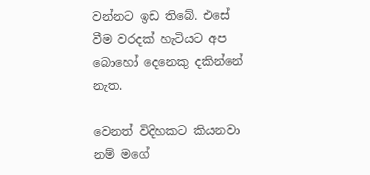වන්නට ඉඩ තිබේ. එසේ වීම වරදක් හැටියට අප බොහෝ දෙනෙකු දකින්නේ නැත.

වෙනත් විදිහකට කියනවා නම් මගේ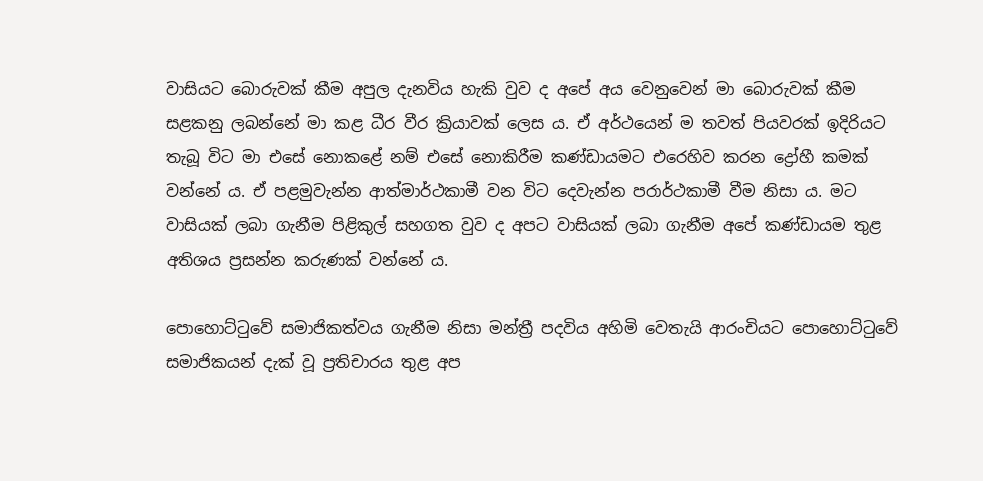වාසියට බොරුවක් කීම අපුල දැනවිය හැකි වුව ද අපේ අය වෙනුවෙන් මා බොරුවක් කීම සළකනු ලබන්නේ මා කළ ධීර වීර ක්‍රියාවක් ලෙස ය. ඒ අර්ථයෙන් ම තවත් පියවරක් ඉදිරියට තැබූ විට මා එසේ නොකළේ නම් එසේ නොකිරීම කණ්ඩායමට එරෙහිව කරන ද්‍රෝහී කමක් වන්නේ ය. ඒ පළමුවැන්න ආත්මාර්ථකාමී වන විට දෙවැන්න පරාර්ථකාමී වීම නිසා ය. මට වාසියක් ලබා ගැනීම පිළිකුල් සහගත වුව ද අපට වාසියක් ලබා ගැනීම අපේ කණ්ඩායම තුළ අතිශය ප්‍රසන්න කරුණක් වන්නේ ය.

පොහොට්ටුවේ සමාජිකත්වය ගැනීම නිසා මන්ත්‍රී පදවිය අහිමි වෙතැයි ආරංචියට පොහොට්ටුවේ සමාජිකයන් දැක් වූ ප්‍රතිචාරය තුළ අප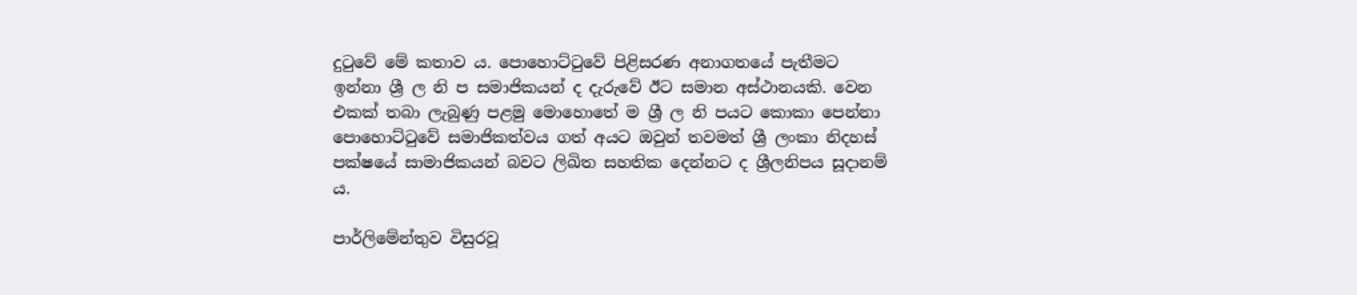දුටුවේ මේ කතාව ය. පොහොට්ටුවේ පිළිසරණ අනාගතයේ පැතීමට ඉන්නා ශ්‍රී ල නි ප සමාජිකයන් ද දැරුවේ ඊට සමාන අස්ථානයකි. වෙන එකක් තබා ලැබුණු පළමු මොහොතේ ම ශ්‍රී ල නි පයට කොකා පෙන්නා පොහොට්ටුවේ සමාජිකත්වය ගත් අයට ඔවුන් තවමත් ශ්‍රී ලංකා නිදහස් පක්ෂයේ සාමාජිකයන් බවට ලිඛිත සහතික දෙන්නට ද ශ්‍රීලනිපය සූදානම් ය.

පාර්ලිමේන්තුව විසුරවූ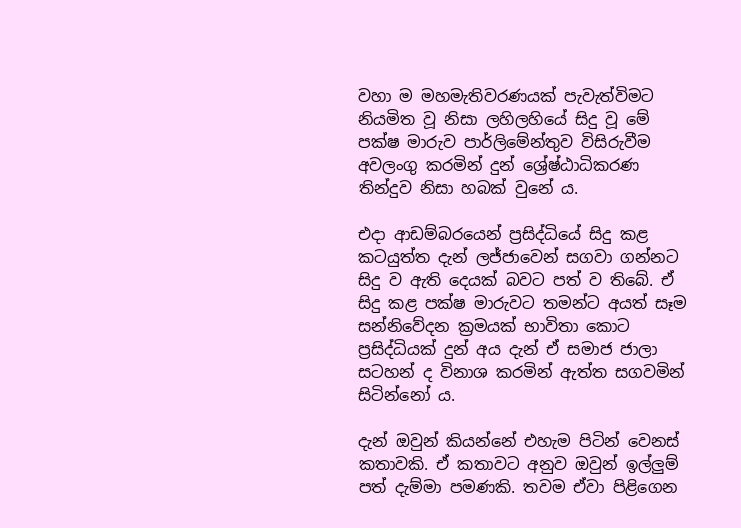වහා ම මහමැතිවරණයක් පැවැත්විමට නියමිත වූ නිසා ලහිලහියේ සිදු වූ මේ පක්ෂ මාරුව පාර්ලිමේන්තුව විසිරුවීම අවලංගු කරමින් දුන් ශ්‍රේෂ්ඨාධිකරණ තින්දුව නිසා හබක් වුනේ ය.

එදා ආඩම්බරයෙන් ප්‍රසිද්ධියේ සිදු කළ කටයුත්ත දැන් ලජ්ජාවෙන් සගවා ගන්නට සිදු ව ඇති දෙයක් බවට පත් ව තිබේ. ඒ සිදු කළ පක්ෂ මාරුවට තමන්ට අයත් සෑම සන්නිවේදන ක්‍රමයක් භාවිතා කොට ප්‍රසිද්ධියක් දුන් අය දැන් ඒ සමාජ ජාලා සටහන් ද විනාශ කරමින් ඇත්ත සගවමින් සිටින්නෝ ය.

දැන් ඔවුන් කියන්නේ එහැම පිටින් වෙනස් කතාවකි. ඒ කතාවට අනුව ඔවුන් ඉල්ලුම් පත් දැම්මා පමණකි. තවම ඒවා පිළිගෙන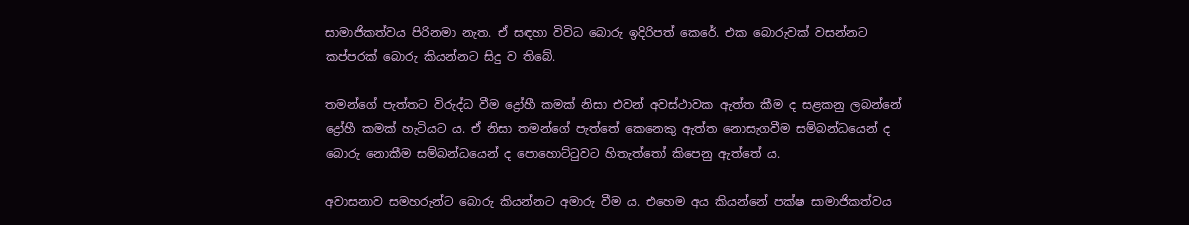සාමාජිකත්වය පිරිනමා නැත. ඒ සඳහා විවිධ බොරු ඉදිරිපත් කෙරේ. එක බොරුවක් වසන්නට කප්පරක් බොරු කියන්නට සිදු ව තිබේ.

තමන්ගේ පැත්තට විරුද්ධ වීම ද්‍රෝහී කමක් නිසා එවන් අවස්ථාවක ඇත්ත කීම ද සළකනු ලබන්නේ ද්‍රෝහී කමක් හැටියට ය. ඒ නිසා තමන්ගේ පැත්තේ කෙනෙකු ඇත්ත නොසැගවීම සම්බන්ධයෙන් ද බොරු නොකීම සම්බන්ධයෙන් ද පොහොට්ටුවට හිතැත්තෝ කිපෙනු ඇත්තේ ය.

අවාසනාව සමහරුන්ට බොරු කියන්නට අමාරු වීම ය. එහෙම අය කියන්නේ පක්ෂ සාමාජිකත්වය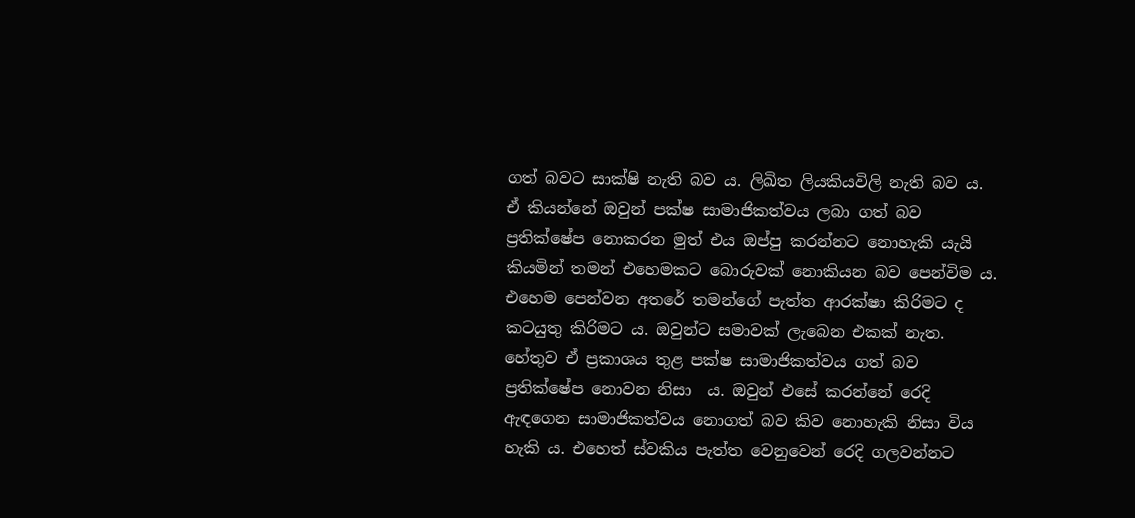ගත් බවට සාක්ෂි නැති බව ය. ලිඛිත ලියකියවිලි නැති බව ය. ඒ කියන්නේ ඔවුන් පක්ෂ සාමාජිකත්වය ලබා ගත් බව ප්‍රතික්ෂේප නොකරන මුත් එය ඔප්පු කරන්නට නොහැකි යැයි කියමින් තමන් එහෙමකට බොරුවක් නොකියන බව පෙන්විම ය. එහෙම පෙන්වන අතරේ තමන්ගේ පැත්ත ආරක්ෂා කිරිමට ද කටයුතු කිරිමට ය. ඔවුන්ට සමාවක් ලැබෙන එකක් නැත. හේතුව ඒ ප්‍රකාශය තුළ පක්ෂ සාමාජිකත්වය ගත් බව ප්‍රතික්ෂේප නොවන නිසා  ය. ඔවුන් එසේ කරන්නේ රෙදි ඇඳගෙන සාමාජිකත්වය නොගත් බව කිව නොහැකි නිසා විය හැකි ය. එහෙත් ස්වකිය පැත්ත වෙනුවෙන් රෙදි ගලවන්නට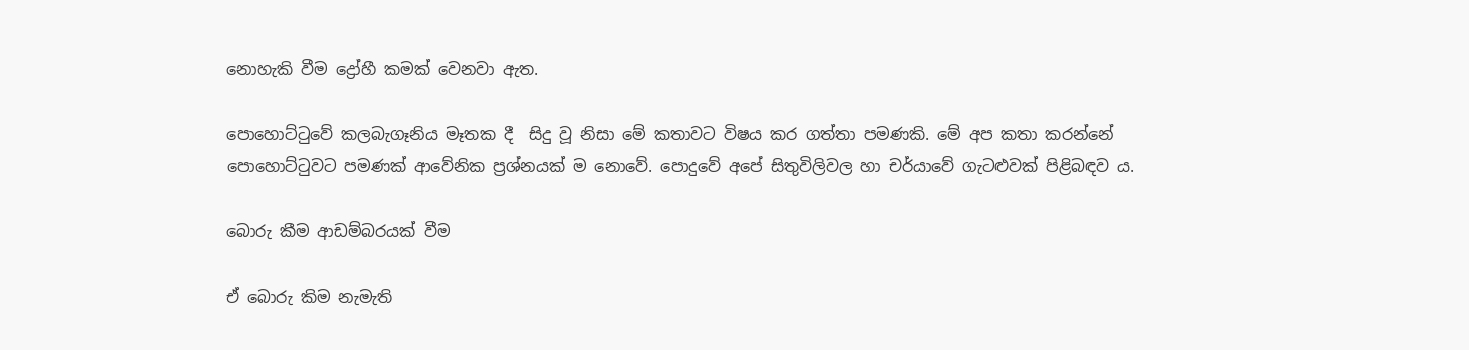නොහැකි වීම ද්‍රෝහී කමක් වෙනවා ඇත.

පොහොට්ටුවේ කලබැගෑනිය මෑතක දී  සිදු වූ නිසා මේ කතාවට විෂය කර ගත්තා පමණකි. මේ අප කතා කරන්නේ පොහොට්ටුවට පමණක් ආවේනික ප්‍රශ්නයක් ම නොවේ. පොදුවේ අපේ සිතුවිලිවල හා චර්යාවේ ගැටළුවක් පිළිබඳව ය.

බොරු කීම ආඩම්බරයක් වීම

ඒ බොරු කිම නැමැති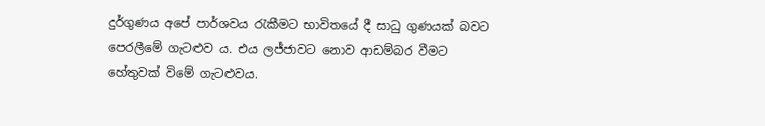දුර්ගුණය අපේ පාර්ශවය රැකීමට භාවිතයේ දී සාධු ගුණයක් බවට පෙරලීමේ ගැටළුව ය. එය ලජ්ජාවට නොව ආඩම්බර වීමට හේතුවක් විමේ ගැටළුවය.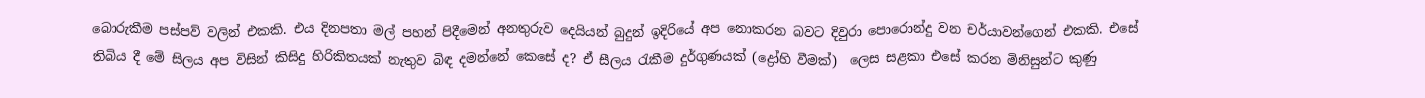බොරුකීම පස්පව් වලින් එකකි. එය දිනපතා මල් පහන් පිදීමෙන් අනතුරුව දෙයියන් බුදුන් ඉදිරියේ අප නොකරන බවට දිවුරා පොරොන්දු වන චර්යාවන්ගෙන් එකකි. එසේ තිබිය දී මේ සිලය අප විසින් කිසිදු හිරිකිතයක් නැතුව බිඳ දමන්නේ කෙසේ ද? ඒ සීලය රැකීම දුර්ගුණයක් (ද්‍රෝහි වීමක්)  ලෙස සළකා එසේ කරන මිනිසුන්ට කුණු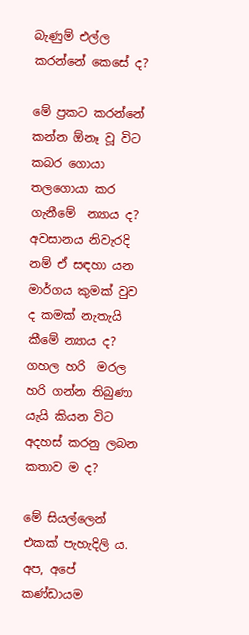බැණුම් එල්ල කරන්නේ කෙසේ ද?

මේ ප්‍රකට කරන්නේ කන්න ඕනෑ වූ විට කබර ගොයා තලගොයා කර ගැනීමේ  න්‍යාය ද? අවසානය නිවැරදි නම් ඒ සඳහා යන මාර්ගය කුමක් වුව ද කමක් නැතැයි කීමේ න්‍යාය ද? ගහල හරි  මරල හරි ගන්න තිබුණා යැයි කියන විට අදහස් කරනු ලබන කතාව ම ද?

මේ සියල්ලෙන් එකක් පැහැදිලි ය. අප, අපේ කණ්ඩායම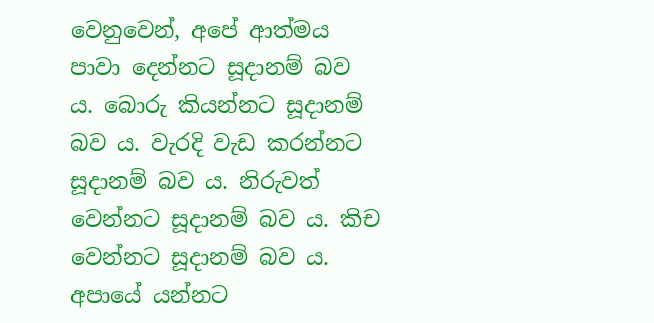වෙනුවෙන්, අපේ ආත්මය පාවා දෙන්නට සූදානම් බව ය. බොරු කියන්නට සූදානම් බව ය. වැරදි වැඩ කරන්නට සූදානම් බව ය. නිරුවත් වෙන්නට සූදානම් බව ය. කිච වෙන්නට සූදානම් බව ය. අපායේ යන්නට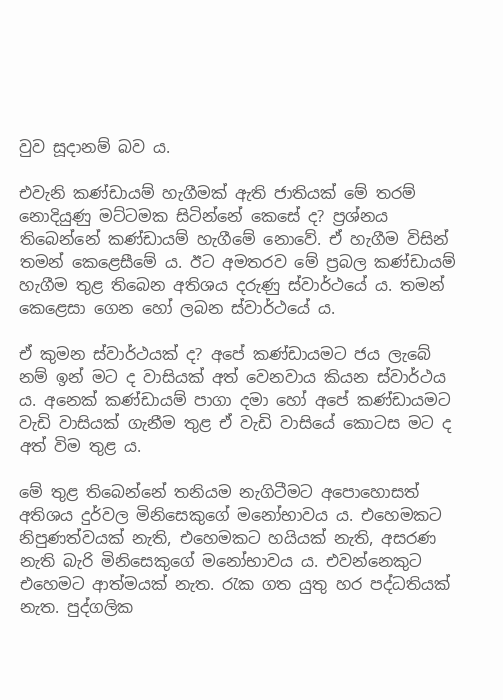වුව සූදානම් බව ය.

එවැනි කණ්ඩායම් හැගීමක් ඇති ජාතියක් මේ තරම් නොදියුණු මට්ටමක සිටින්නේ කෙසේ ද? ප්‍රශ්නය තිබෙන්නේ කණ්ඩායම් හැගීමේ නොවේ. ඒ හැගීම විසින් තමන් කෙළෙසීමේ ය. ඊට අමතරව මේ ප්‍රබල කණ්ඩායම් හැගීම තුළ තිබෙන අතිශය දරුණු ස්වාර්ථයේ ය. තමන් කෙළෙසා ගෙන හෝ ලබන ස්වාර්ථයේ ය.

ඒ කුමන ස්වාර්ථයක් ද? අපේ කණ්ඩායමට ජය ලැබේ නම් ඉන් මට ද වාසියක් අත් වෙනවාය කියන ස්වාර්ථය ය. අනෙක් කණ්ඩායම් පාගා දමා හෝ අපේ කණ්ඩායමට වැඩි වාසියක් ගැනීම තුළ ඒ වැඩි වාසියේ කොටස මට ද අත් විම තුළ ය.

මේ තුළ තිබෙන්නේ තනියම නැගිටීමට අපොහොසත් අතිශය දුර්වල මිනිසෙකුගේ මනෝභාවය ය. එහෙමකට නිපුණත්වයක් නැති, එහෙමකට හයියක් නැති, අසරණ නැති බැරි මිනිසෙකුගේ මනෝභාවය ය. එවන්නෙකුට එහෙමට ආත්මයක් නැත. රැක ගත යුතු හර පද්ධතියක් නැත. පුද්ගලික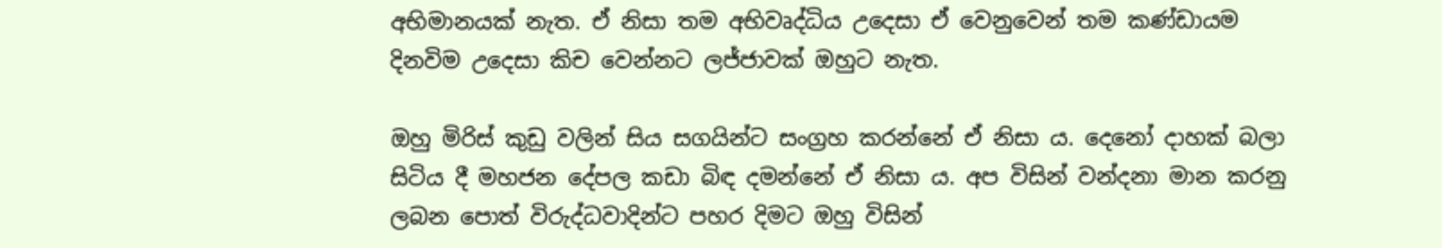අභිමානයක් නැත. ඒ නිසා තම අභිවෘද්ධිය උදෙසා ඒ වෙනුවෙන් තම කණ්ඩායම දිනවිම උදෙසා කිච වෙන්නට ලජ්ජාවක් ඔහුට නැත.

ඔහු මිරිස් කුඩු වලින් සිය සගයින්ට සංග්‍රහ කරන්නේ ඒ නිසා ය. දෙනෝ දාහක් බලා සිටිය දී මහජන දේපල කඩා බිඳ දමන්නේ ඒ නිසා ය. අප විසින් වන්දනා මාන කරනු ලබන පොත් විරුද්ධවාදින්ට පහර දිමට ඔහු විසින්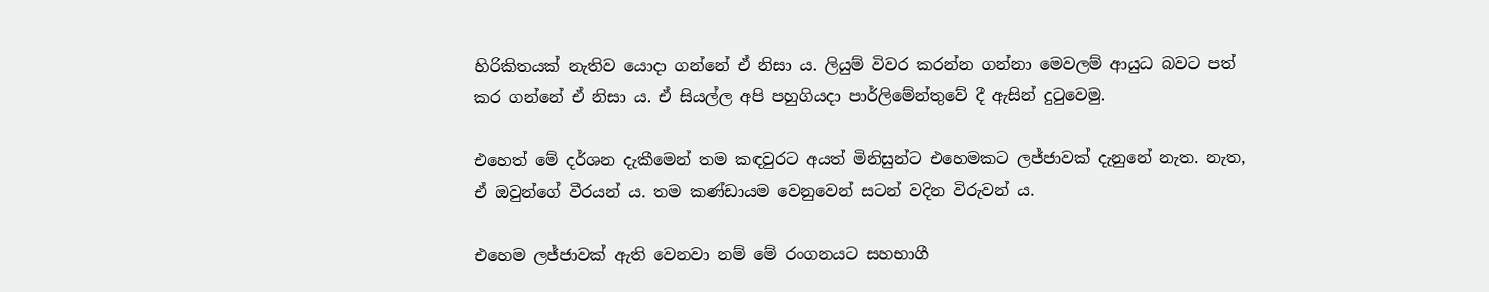හිරිකිතයක් නැතිව යොදා ගන්නේ ඒ නිසා ය. ලියුම් විවර කරන්න ගන්නා මෙවලම් ආයුධ බවට පත් කර ගන්නේ ඒ නිසා ය. ඒ සියල්ල අපි පහුගියදා පාර්ලිමේන්තුවේ දී ඇසින් දුටුවෙමු.

එහෙත් මේ දර්ශන දැකීමෙන් තම කඳවුරට අයත් මිනිසුන්ට එහෙමකට ලජ්ජාවක් දැනුනේ නැත. නැත, ඒ ඔවුන්ගේ වීරයන් ය. තම කණ්ඩායම වෙනුවෙන් සටන් වදින විරුවන් ය.

එහෙම ලජ්ජාවක් ඇති වෙනවා නම් මේ රංගනයට සහභාගී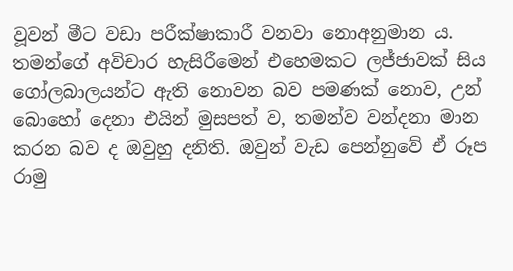වූවන් මීට වඩා පරීක්ෂාකාරී වනවා නොඅනුමාන ය. තමන්ගේ අවිචාර හැසිරීමෙන් එහෙමකට ලජ්ජාවක් සිය ගෝලබාලයන්ට ඇති නොවන බව පමණක් නොව, උන් බොහෝ දෙනා එයින් මුසපත් ව, තමන්ව වන්දනා මාන කරන බව ද ඔවුහු දනිති. ඔවුන් වැඩ පෙන්නුවේ ඒ රූප රාමු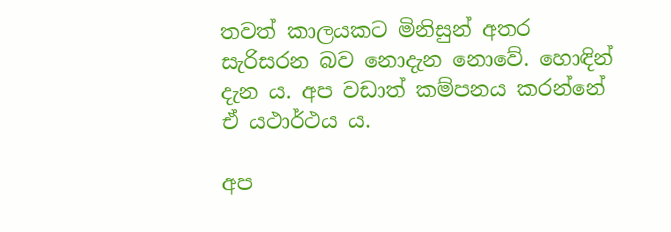තවත් කාලයකට මිනිසුන් අතර සැරිසරන බව නොදැන නොවේ. හොඳින් දැන ය. අප වඩාත් කම්පනය කරන්නේ ඒ යථාර්ථය ය.

අප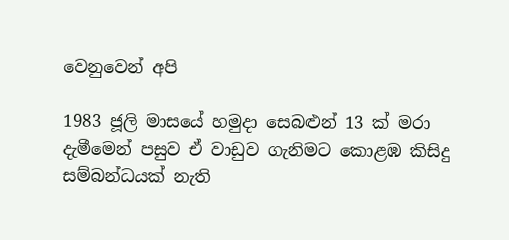වෙනුවෙන් අපි

1983 ජූලි මාසයේ හමුදා සෙබළුන් 13 ක් මරා දැමීමෙන් පසුව ඒ වාඩුව ගැනිමට කොළඹ කිසිදු සම්බන්ධයක් නැති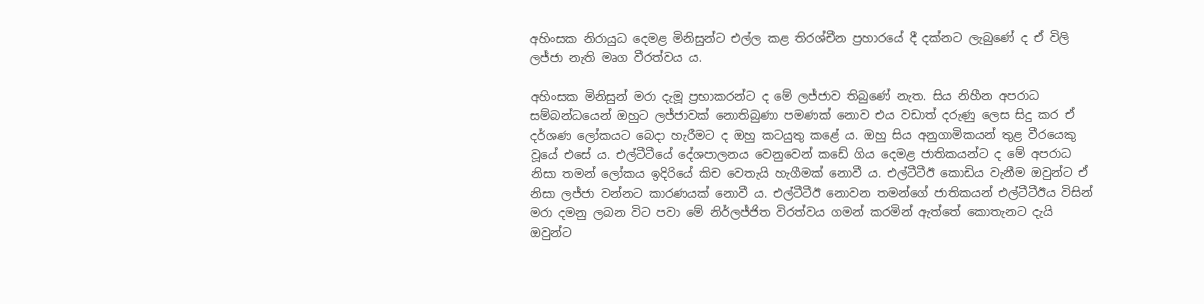අහිංසක නිරායුධ දෙමළ මිනිසුන්ට එල්ල කළ තිරශ්චීන ප්‍රහාරයේ දී දක්නට ලැබුණේ ද ඒ විලි ලජ්ජා නැති මෘග වීරත්වය ය.

අහිංසක මිනිසුන් මරා දැමූ ප්‍රභාකරන්ට ද මේ ලජ්ජාව තිබුණේ නැත. සිය නිහීන අපරාධ සම්බන්ධයෙන් ඔහුට ලජ්ජාවක් නොතිබුණා පමණක් නොව එය වඩාත් දරුණු ලෙස සිදු කර ඒ දර්ශණ ලෝකයට බෙදා හැරීමට ද ඔහු කටයුතු කළේ ය. ඔහු සිය අනුගාමිකයන් තුළ වීරයෙකු වූයේ එසේ ය. එල්ටීටීයේ දේශපාලනය වෙනුවෙන් කඩේ ගිය දෙමළ ජාතිකයන්ට ද මේ අපරාධ නිසා තමන් ලෝකය ඉදිරියේ කිච වෙතැයි හැගීමක් නොවී ය. එල්ටීටීඊ කොඩිය වැනීම ඔවුන්ට ඒ නිසා ලජ්ජා වන්නට කාරණයක් නොවී ය. එල්ටීටීඊ නොවන තමන්ගේ ජාතිකයන් එල්ටීටීඊය විසින් මරා දමනු ලබන විට පවා මේ නිර්ලජ්ජිත විරත්වය ගමන් කරමින් ඇත්තේ කොතැනට දැයි ඔවුන්ට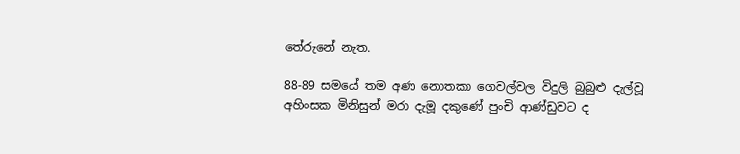තේරුනේ නැත.

88-89 සමයේ තම අණ නොතකා ගෙවල්වල විදුලි බුබුළු දැල්වූ අහිංසක මිනිසුන් මරා දැමූ දකුණේ පුංචි ආණ්ඩුවට ද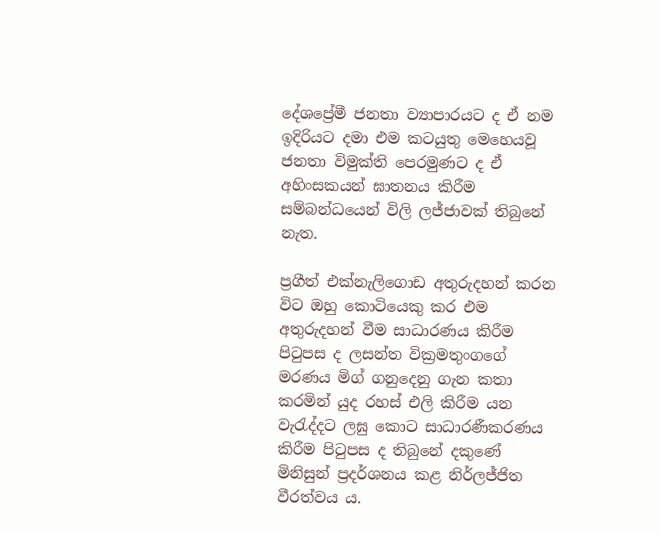දේශප්‍රේමී ජනතා ව්‍යාපාරයට ද ඒ නම ඉදිරියට දමා එම කටයුතු මෙහෙයවූ ජනතා විමුක්ති පෙරමුණට ද ඒ අහිංසකයන් ඝාතනය කිරීම සම්බන්ධයෙන් විලි ලජ්ජාවක් තිබුනේ නැත.

ප්‍රගීත් එක්නැලිගොඩ අතුරුදහන් කරන විට ඔහු කොටියෙකු කර එම අතුරුදහන් වීම සාධාරණය කිරීම පිටුපස ද ලසන්ත වික්‍රමතුංගගේ මරණය මිග් ගනුදෙනු ගැන කතා කරමින් යුද රහස් එලි කිරීම යන වැරැද්දට ලඝු කොට සාධාරණීකරණය කිරීම පිටුපස ද තිබුනේ දකුණේ මිනිසුන් ප්‍රදර්ශනය කළ නිර්ලජ්ජිත වීරත්වය ය.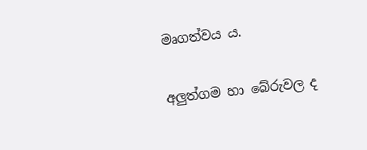මෘගත්වය ය.

අලුත්ගම හා බේරුවල ද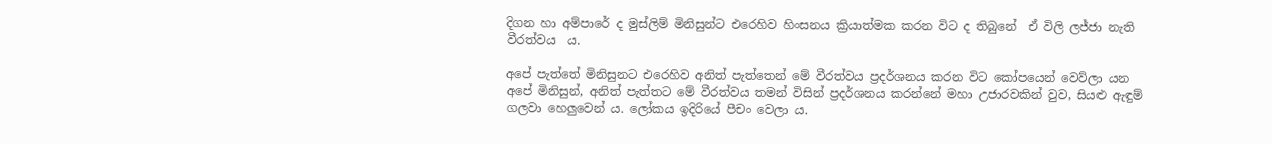දිගන හා අම්පාරේ ද මුස්ලිම් මිනිසුන්ට එරෙහිව හිංසනය ක්‍රියාත්මක කරන විට ද තිබුනේ  ඒ විලි ලජ්ජා නැති වීරත්වය  ය.

අපේ පැත්තේ මිනිසුනට එරෙහිව අනිත් පැත්තෙන් මේ වීරත්වය ප්‍රදර්ශනය කරන විට කෝපයෙන් වෙව්ලා යන අපේ මිනිසුන්, අනිත් පැත්තට මේ වීරත්වය තමන් විසින් ප්‍රදර්ශනය කරන්නේ මහා උජාරවකින් වුව, සියළු ඇඳුම් ගලවා හෙලුවෙන් ය. ලෝකය ඉදිරියේ පීචං වෙලා ය.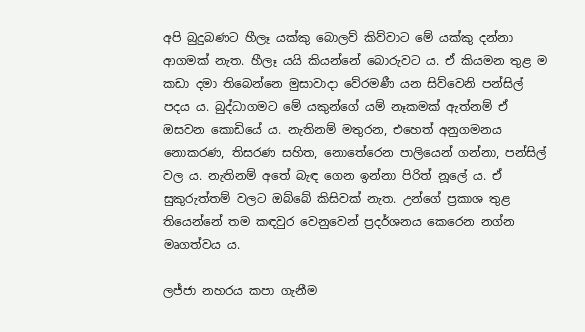අපි බුදුබණට හීලෑ යක්කු බොලව් කිව්වාට මේ යක්කු දන්නා ආගමක් නැත. හීලෑ යයි කියන්නේ බොරුවට ය. ඒ කියමන තුළ ම කඩා දමා තිබෙන්නෙ මුසාවාදා වේරමණී යන සිව්වෙනි පන්සිල් පදය ය. බුද්ධාගමට මේ යකුන්ගේ යම් නෑකමක් ඇත්නම් ඒ ඔසවන කොඩියේ ය. නැතිනම් මතුරන, එහෙත් අනුගමනය නොකරණ, තිසරණ සහිත, නොතේරෙන පාලියෙන් ගන්නා, පන්සිල් වල ය. නැතිනම් අතේ බැඳ ගෙන ඉන්නා පිරිත් නූලේ ය. ඒ සුකුරුත්තම් වලට ඔබ්බේ කිසිවක් නැත. උන්ගේ ප්‍රකාශ තුළ තියෙන්නේ තම කඳවුර වෙනුවෙන් ප්‍රදර්ශනය කෙරෙන නග්න මෘගත්වය ය.

ලජ්ජා නහරය කපා ගැනීම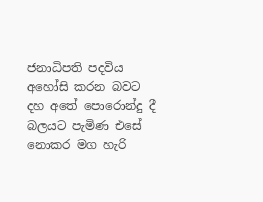ජනාධිපති පදවිය අහෝසි කරන බවට දහ අතේ පොරොන්දු දී බලයට පැමිණ එසේ නොකර මග හැරි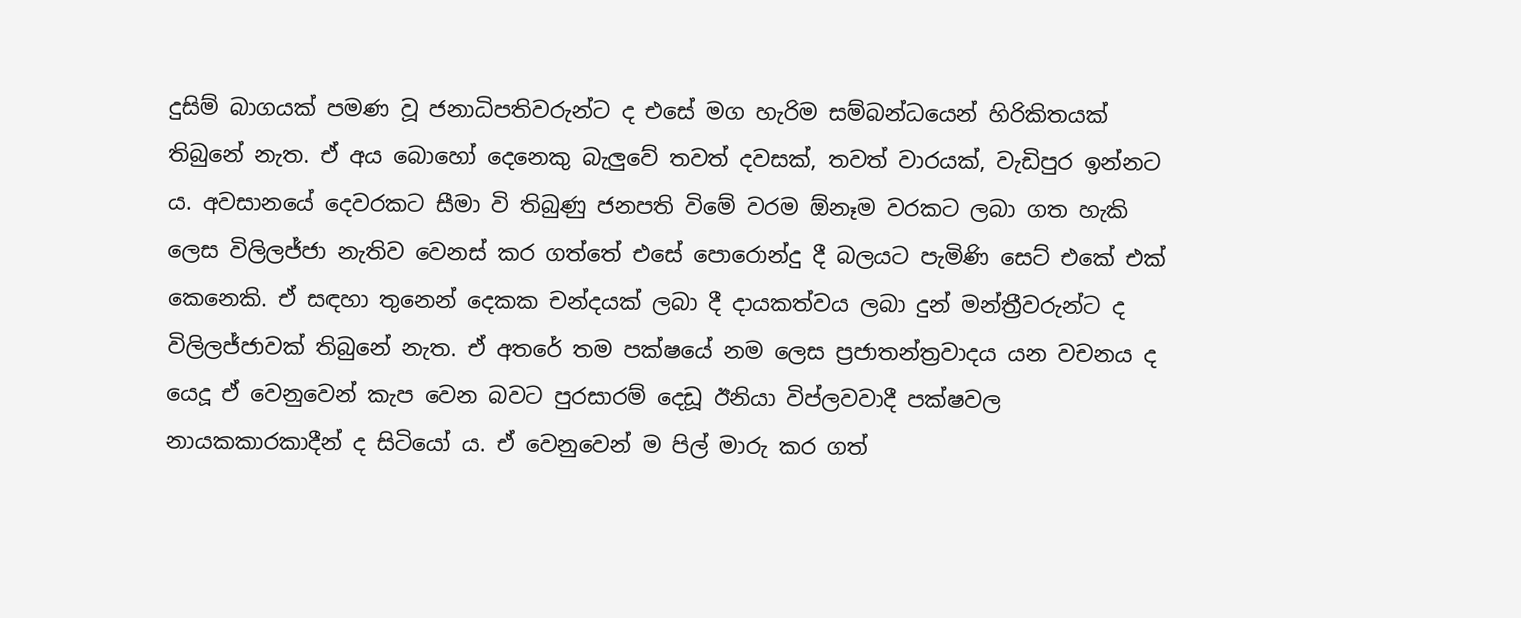දුසිම් බාගයක් පමණ වූ ජනාධිපතිවරුන්ට ද එසේ මග හැරිම සම්බන්ධයෙන් හිරිකිතයක් තිබුනේ නැත. ඒ අය බොහෝ දෙනෙකු බැලුවේ තවත් දවසක්, තවත් වාරයක්, වැඩිපුර ඉන්නට ය. අවසානයේ දෙවරකට සීමා වි තිබුණු ජනපති විමේ වරම ඕනෑම වරකට ලබා ගත හැකි ලෙස විලිලජ්ජා නැතිව වෙනස් කර ගත්තේ එසේ පොරොන්දු දී බලයට පැමිණි සෙට් එකේ එක් කෙනෙකි. ඒ සඳහා තුනෙන් දෙකක චන්දයක් ලබා දී දායකත්වය ලබා දුන් මන්ත්‍රීවරුන්ට ද විලිලජ්ජාවක් තිබුනේ නැත. ඒ අතරේ තම පක්ෂයේ නම ලෙස ප්‍රජාතන්ත්‍රවාදය යන වචනය ද යෙදූ ඒ වෙනුවෙන් කැප වෙන බවට පුරසාරම් දෙඩූ ඊනියා විප්ලවවාදී පක්ෂවල නායකකාරකාදීන් ද සිටියෝ ය. ඒ වෙනුවෙන් ම පිල් මාරු කර ගත්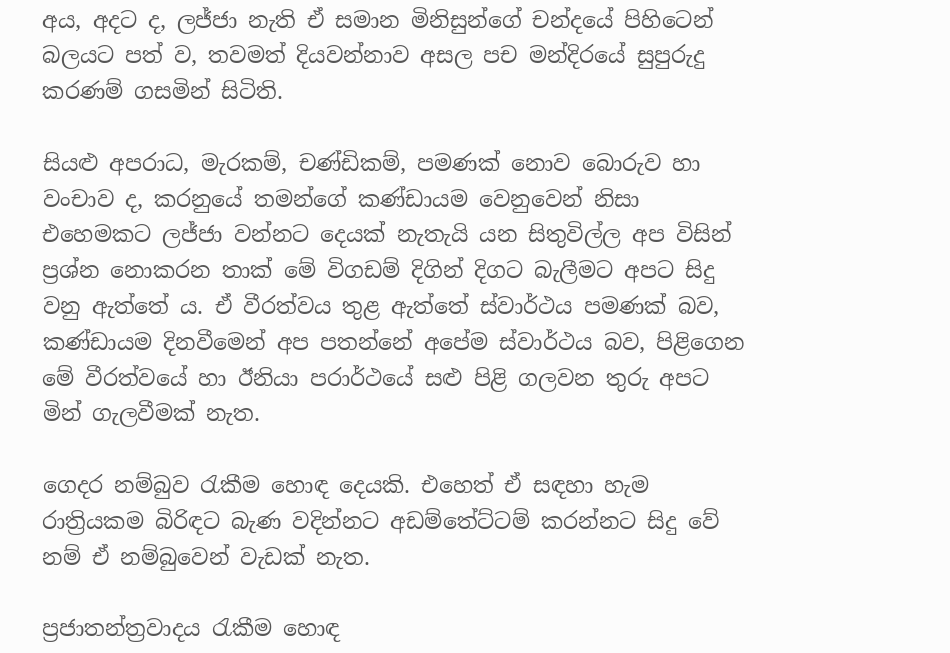අය, අදට ද, ලජ්ජා නැති ඒ සමාන මිනිසුන්ගේ චන්දයේ පිහිටෙන් බලයට පත් ව, තවමත් දියවන්නාව අසල පච මන්දිරයේ සුපුරුදු කරණම් ගසමින් සිටිති.

සියළු අපරාධ, මැරකම්, චණ්ඩිකම්, පමණක් නොව බොරුව හා වංචාව ද, කරනුයේ තමන්ගේ කණ්ඩායම වෙනුවෙන් නිසා එහෙමකට ලජ්ජා වන්නට දෙයක් නැතැයි යන සිතුවිල්ල අප විසින් ප්‍රශ්න නොකරන තාක් මේ විගඩම් දිගින් දිගට බැලීමට අපට සිදු වනු ඇත්තේ ය. ඒ වීරත්වය තුළ ඇත්තේ ස්වාර්ථය පමණක් බව, කණ්ඩායම දිනවීමෙන් අප පතන්නේ අපේම ස්වාර්ථය බව, පිළිගෙන මේ වීරත්වයේ හා ඊනියා පරාර්ථයේ සළු පිළි ගලවන තුරු අපට මින් ගැලවීමක් නැත.

ගෙදර නම්බුව රැකීම හොඳ දෙයකි. එහෙත් ඒ සඳහා හැම රාත්‍රියකම බිරිඳට බැණ වදින්නට අඩම්තේට්ටම් කරන්නට සිදු වේ නම් ඒ නම්බුවෙන් වැඩක් නැත.

ප්‍රජාතන්ත්‍රවාදය රැකීම හොඳ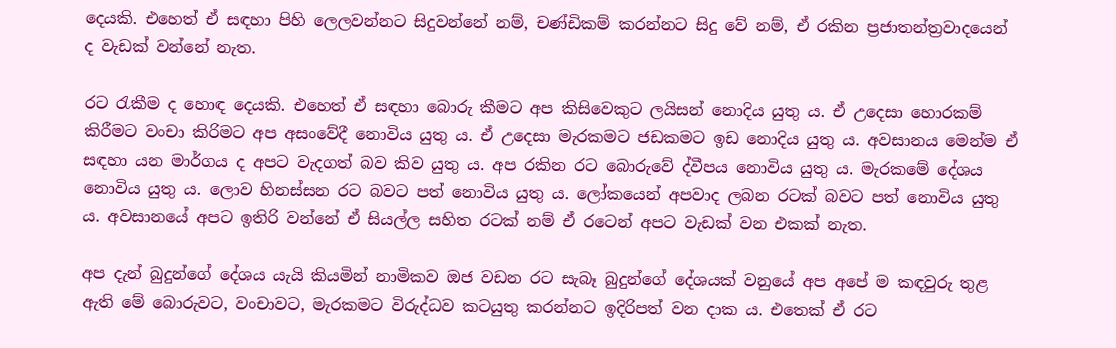දෙයකි. එහෙත් ඒ සඳහා පිහි ලෙලවන්නට සිදුවන්නේ නම්, චණ්ඩිකම් කරන්නට සිදු වේ නම්, ඒ රකින ප්‍රජාතන්ත්‍රවාදයෙන් ද වැඩක් වන්නේ නැත.

රට රැකීම ද හොඳ දෙයකි. එහෙත් ඒ සඳහා බොරු කීමට අප කිසිවෙකුට ලයිසන් නොදිය යුතු ය. ඒ උදෙසා හොරකම්  කිරීමට වංචා කිරිමට අප අසංවේදී නොවිය යුතු ය. ඒ උදෙසා මැරකමට ජඩකමට ඉඩ නොදිය යුතු ය. අවසානය මෙන්ම ඒ සඳහා යන මාර්ගය ද අපට වැදගත් බව කිව යුතු ය. අප රකින රට බොරුවේ ද්වීපය නොවිය යුතු ය. මැරකමේ දේශය නොවිය යුතු ය. ලොව හිනස්සන රට බවට පත් නොවිය යුතු ය. ලෝකයෙන් අපවාද ලබන රටක් බවට පත් නොවිය යුතු ය. අවසානයේ අපට ඉතිරි වන්නේ ඒ සියල්ල සහිත රටක් නම් ඒ රටෙන් අපට වැඩක් වන එකක් නැත.

අප දැන් බුදුන්ගේ දේශය යැයි කියමින් නාමිකව ඔජ වඩන රට සැබෑ බුදුන්ගේ දේශයක් වනුයේ අප අපේ ම කඳවුරු තුළ ඇති මේ බොරුවට, වංචාවට, මැරකමට විරුද්ධව කටයුතු කරන්නට ඉදිරිපත් වන දාක ය. එතෙක් ඒ රට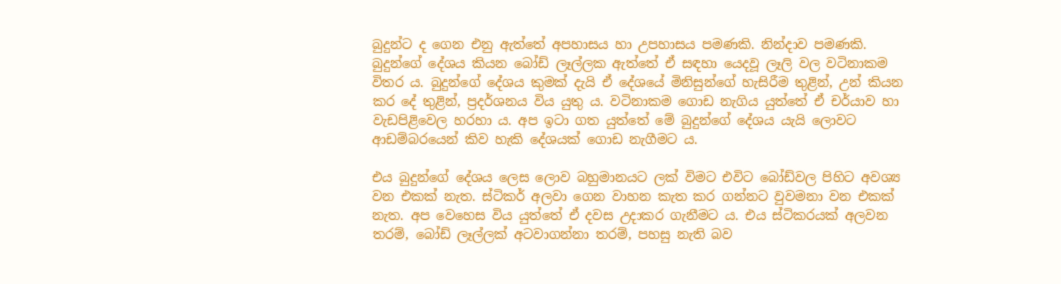බුදුන්ට ද ගෙන එනු ඇත්තේ අපහාසය හා උපහාසය පමණකි. නින්දාව පමණකි. බුදුන්ගේ දේශය කියන බෝඩ් ලෑල්ලක ඇත්තේ ඒ සඳහා යෙදවූ ලෑලි වල වටිනාකම විතර ය. බුදුන්ගේ දේශය කුමක් දැයි ඒ දේශයේ මිනිසුන්ගේ හැසිරීම තුළින්, උන් කියන කර දේ තුළින්, ප්‍රදර්ශනය විය යුතු ය. වටිනාකම ගොඩ නැගිය යුත්තේ ඒ චර්යාව හා වැඩපිළිවෙල හරහා ය. අප ඉටා ගත යුත්තේ මේ බුදුන්ගේ දේශය යැයි ලොවට ආඩම්බරයෙන් කිව හැකි දේශයක් ගොඩ නැගීමට ය.

එය බුදුන්ගේ දේශය ලෙස ලොව බහුමානයට ලක් විමට එවිට බෝඩ්වල පිහිට අවශ්‍ය වන එකක් නැත. ස්ටිකර් අලවා ගෙන වාහන කැත කර ගන්නට වුවමනා වන එකක් නැත. අප වෙහෙස විය යුත්තේ ඒ දවස උදාකර ගැනීමට ය. එය ස්ටිකරයක් අලවන තරම්, බෝඩ් ලෑල්ලක් අටවාගන්නා තරම්, පහසු නැති බව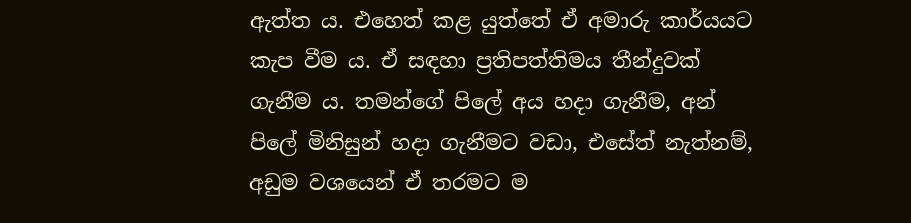ඇත්ත ය. එහෙත් කළ යුත්තේ ඒ අමාරු කාර්යයට කැප වීම ය. ඒ සඳහා ප්‍රතිපත්තිමය තීන්දුවක් ගැනීම ය. තමන්ගේ පිලේ අය හදා ගැනීම, අන් පිලේ මිනිසුන් හදා ගැනීමට වඩා, එසේත් නැත්නම්, අඩුම වශයෙන් ඒ තරමට ම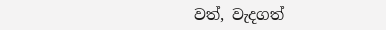වත්, වැදගත්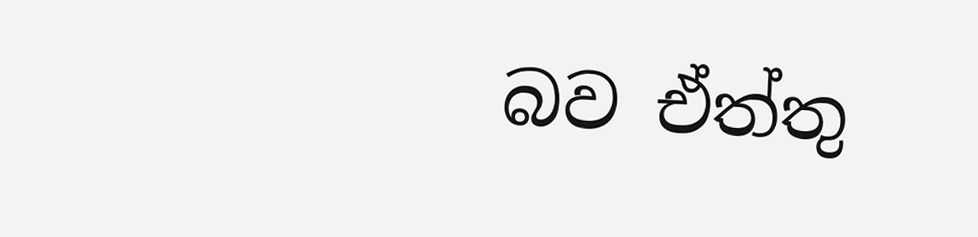බව ඒත්තු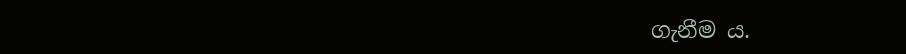ගැනීම ය.